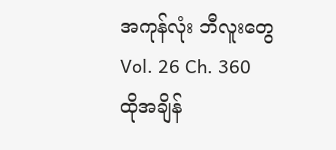အကုန်လုံး ဘီလူးတွေ
Vol. 26 Ch. 360
ထိုအချိန်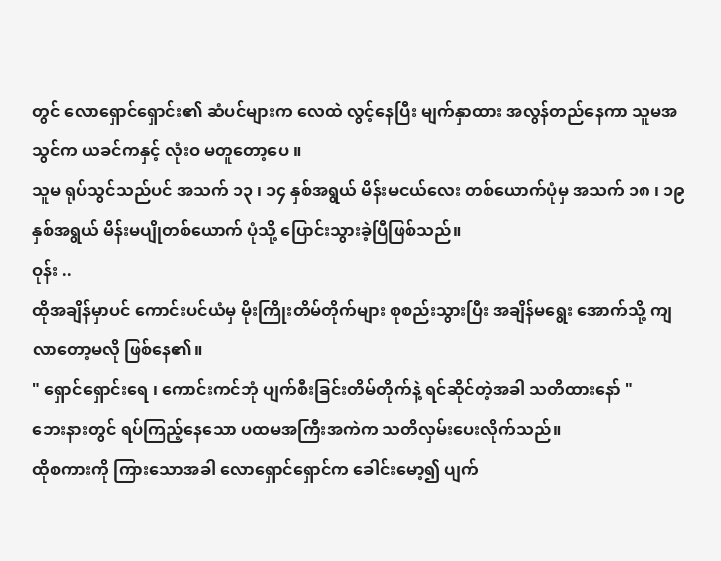တွင် လောရှောင်ရှောင်း၏ ဆံပင်များက လေထဲ လွင့်နေပြီး မျက်နှာထား အလွန်တည်နေကာ သူမအသွင်က ယခင်ကနှင့် လုံးဝ မတူတော့ပေ ။
သူမ ရုပ်သွင်သည်ပင် အသက် ၁၃ ၊ ၁၄ နှစ်အရွယ် မိန်းမငယ်လေး တစ်ယောက်ပုံမှ အသက် ၁၈ ၊ ၁၉ နှစ်အရွယ် မိန်းမပျိုတစ်ယောက် ပုံသို့ ပြောင်းသွားခဲ့ပြီဖြစ်သည်။
ဝုန်း ..
ထိုအချိန်မှာပင် ကောင်းပင်ယံမှ မိုးကြိုးတိမ်တိုက်များ စုစည်းသွားပြီး အချိန်မရွေး အောက်သို့ ကျလာတော့မလို ဖြစ်နေ၏။
" ရှောင်ရှောင်းရေ ၊ ကောင်းကင်ဘုံ ပျက်စီးခြင်းတိမ်တိုက်နဲ့ ရင်ဆိုင်တဲ့အခါ သတိထားနော် "
ဘေးနားတွင် ရပ်ကြည့်နေသော ပထမအကြီးအကဲက သတိလှမ်းပေးလိုက်သည်။
ထိုစကားကို ကြားသောအခါ လောရှောင်ရှောင်က ခေါင်းမော့၍ ပျက်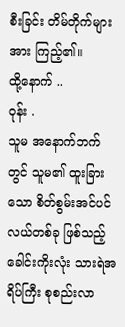စီးခြင်း တိမ်တိုက်များအား ကြည့်၏။
ထို့နောက် ..
ဝုန်း .
သူမ အနောက်ဘက်တွင် သူမ၏ ထူးခြားသော စိတ်စွမ်းအင်ပင်လယ်တစ်ခု ဖြစ်သည့် ခေါင်းကိုးလုံး သားရဲအရိပ်ကြီး စုစည်းလာ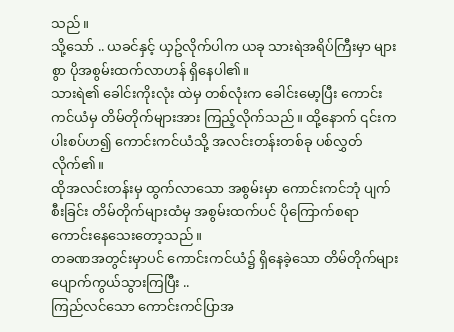သည်။
သို့သော် .. ယခင်နှင့် ယှဥ်လိုက်ပါက ယခု သားရဲအရိပ်ကြီးမှာ များစွာ ပိုအစွမ်းထက်လာဟန် ရှိနေပါ၏။
သားရဲ၏ ခေါင်းကိုးလုံး ထဲမှ တစ်လုံးက ခေါင်းမော့ပြီး ကောင်းကင်ယံမှ တိမ်တိုက်များအား ကြည့်လိုက်သည်။ ထို့နောက် ၎င်းက ပါးစပ်ဟ၍ ကောင်းကင်ယံသို့ အလင်းတန်းတစ်ခု ပစ်လွှတ်လိုက်၏။
ထိုအလင်းတန်းမှ ထွက်လာသော အစွမ်းမှာ ကောင်းကင်ဘုံ ပျက်စီးခြင်း တိမ်တိုက်များထံမှ အစွမ်းထက်ပင် ပိုကြောက်စရာ ကောင်းနေသေးတော့သည်။
တခဏအတွင်းမှာပင် ကောင်းကင်ယံ၌ ရှိနေခဲ့သော တိမ်တိုက်များ ပျောက်ကွယ်သွားကြပြီး ..
ကြည်လင်သော ကောင်းကင်ပြာအ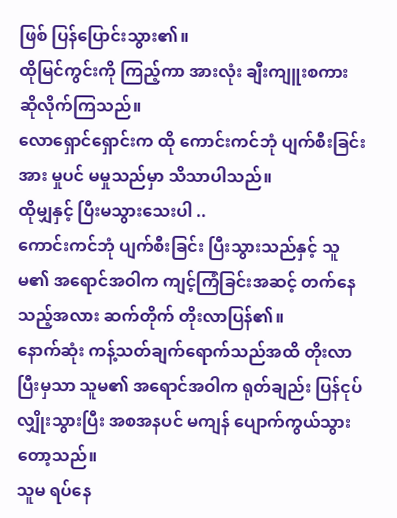ဖြစ် ပြန်ပြောင်းသွား၏။
ထိုမြင်ကွင်းကို ကြည့်ကာ အားလုံး ချီးကျူးစကား ဆိုလိုက်ကြသည်။
လောရှောင်ရှောင်းက ထို ကောင်းကင်ဘုံ ပျက်စီးခြင်းအား မှုပင် မမှုသည်မှာ သိသာပါသည်။
ထိုမျှနှင့် ပြီးမသွားသေးပါ ..
ကောင်းကင်ဘုံ ပျက်စီးခြင်း ပြီးသွားသည်နှင့် သူမ၏ အရောင်အဝါက ကျင့်ကြံခြင်းအဆင့် တက်နေသည့်အလား ဆက်တိုက် တိုးလာပြန်၏။
နောက်ဆုံး ကန့်သတ်ချက်ရောက်သည်အထိ တိုးလာပြီးမှသာ သူမ၏ အရောင်အဝါက ရုတ်ချည်း ပြန်ငုပ်လျှိုးသွားပြီး အစအနပင် မကျန် ပျောက်ကွယ်သွားတော့သည်။
သူမ ရပ်နေ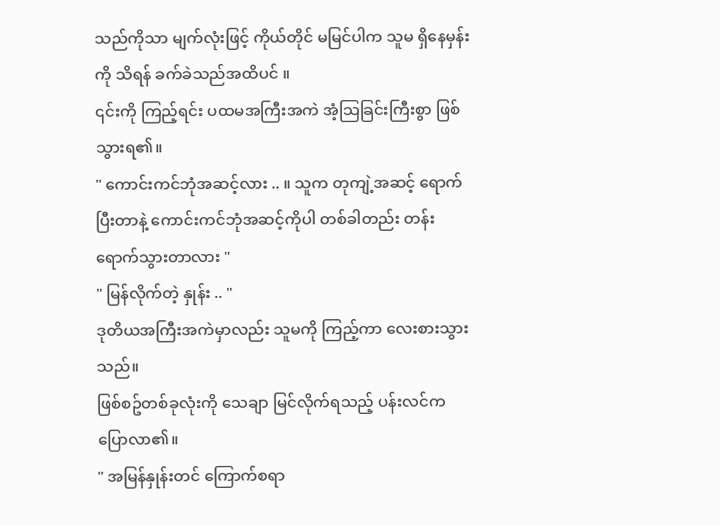သည်ကိုသာ မျက်လုံးဖြင့် ကိုယ်တိုင် မမြင်ပါက သူမ ရှိနေမှန်းကို သိရန် ခက်ခဲသည်အထိပင် ။
၎င်းကို ကြည့်ရင်း ပထမအကြီးအကဲ အံ့သြခြင်းကြီးစွာ ဖြစ်သွားရ၏။
" ကောင်းကင်ဘုံအဆင့်လား .. ။ သူက တုကျဲ့အဆင့် ရောက်ပြီးတာနဲ့ ကောင်းကင်ဘုံအဆင့်ကိုပါ တစ်ခါတည်း တန်းရောက်သွားတာလား "
" မြန်လိုက်တဲ့ နှုန်း .. "
ဒုတိယအကြီးအကဲမှာလည်း သူမကို ကြည့်ကာ လေးစားသွားသည်။
ဖြစ်စဥ်တစ်ခုလုံးကို သေချာ မြင်လိုက်ရသည့် ပန်းလင်က ပြောလာ၏။
" အမြန်နှုန်းတင် ကြောက်စရာ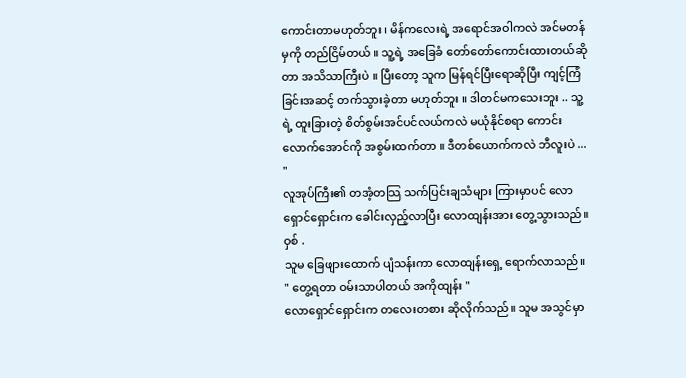ကောင်းတာမဟုတ်ဘူး ၊ မိန်ကလေးရဲ့ အရောင်အဝါကလဲ အင်မတန်မှကို တည်ငြိမ်တယ် ။ သူ့ရဲ့ အခြေခံ တော်တော်ကောင်းထားတယ်ဆိုတာ အသိသာကြီးပဲ ။ ပြီးတော့ သူက မြန်ရင်ပြီးရောဆိုပြီး ကျင့်ကြံခြင်းအဆင့် တက်သွားခဲ့တာ မဟုတ်ဘူး ။ ဒါတင်မကသေးဘူး .. သူ့ရဲ့ ထူးခြားတဲ့ စိတ်စွမ်းအင်ပင်လယ်ကလဲ မယုံနိုင်စရာ ကောင်းလောက်အောင်ကို အစွမ်းထက်တာ ။ ဒီတစ်ယောက်ကလဲ ဘီလူးပဲ ... "
လူအုပ်ကြီး၏ တအံ့တသြ သက်ပြင်းချသံများ ကြားမှာပင် လောရှောင်ရှောင်းက ခေါင်းလှည့်လာပြီး လောထျန်းအား တွေ့သွားသည်။
ဝှစ် .
သူမ ခြေဖျားထောက် ပျံသန်းကာ လောထျန်းရှေ့ ရောက်လာသည်။
" တွေ့ရတာ ဝမ်းသာပါတယ် အကိုထျန်း "
လောရှောင်ရှောင်းက တလေးတစား ဆိုလိုက်သည်။ သူမ အသွင်မှာ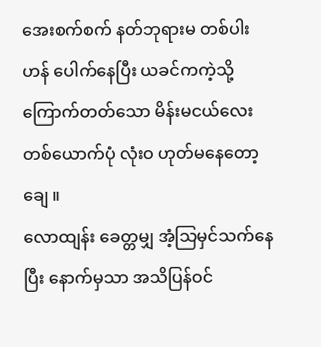အေးစက်စက် နတ်ဘုရားမ တစ်ပါးဟန် ပေါက်နေပြီး ယခင်ကကဲ့သို့ ကြောက်တတ်သော မိန်းမငယ်လေး တစ်ယောက်ပုံ လုံးဝ ဟုတ်မနေတော့ချေ ။
လောထျန်း ခေတ္တမျှ အံ့သြမှင်သက်နေပြီး နောက်မှသာ အသိပြန်ဝင်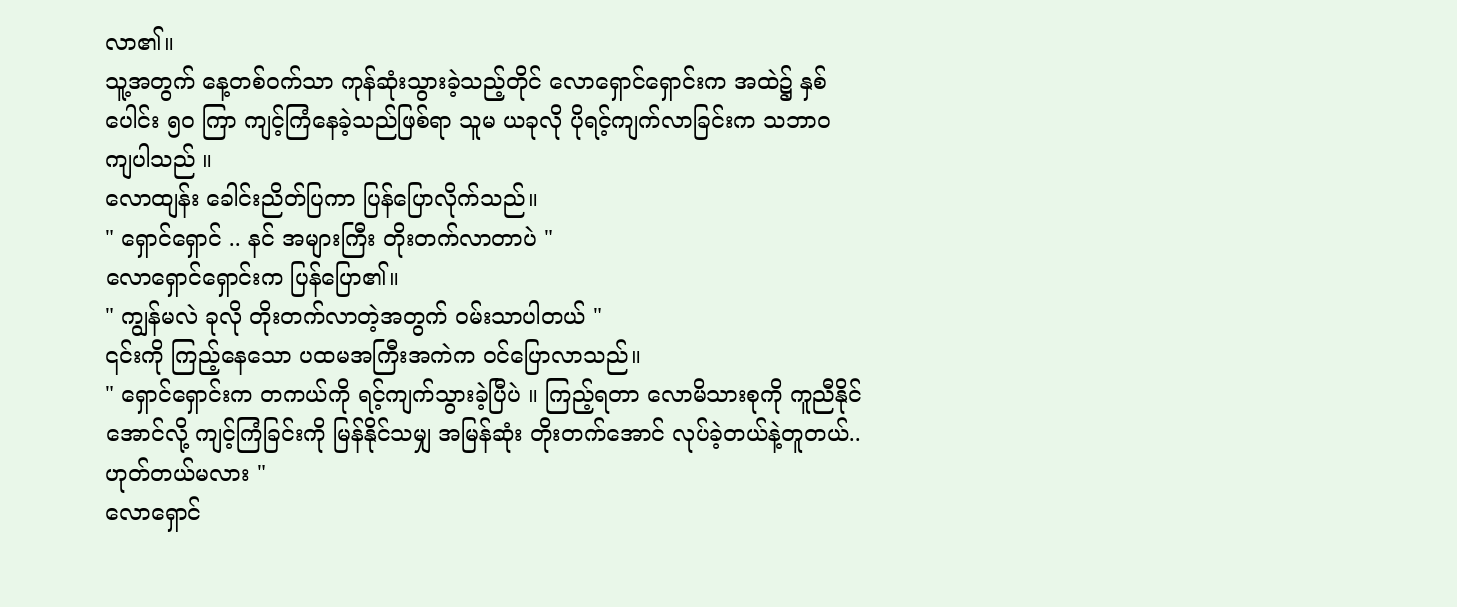လာ၏။
သူ့အတွက် နေ့တစ်ဝက်သာ ကုန်ဆုံးသွားခဲ့သည့်တိုင် လောရှောင်ရှောင်းက အထဲ၌ နှစ်ပေါင်း ၅၀ ကြာ ကျင့်ကြံနေခဲ့သည်ဖြစ်ရာ သူမ ယခုလို ပိုရင့်ကျက်လာခြင်းက သဘာဝ ကျပါသည် ။
လောထျန်း ခေါင်းညိတ်ပြကာ ပြန်ပြောလိုက်သည်။
" ရှောင်ရှောင် .. နင် အများကြီး တိုးတက်လာတာပဲ "
လောရှောင်ရှောင်းက ပြန်ပြော၏။
" ကျွန်မလဲ ခုလို တိုးတက်လာတဲ့အတွက် ဝမ်းသာပါတယ် "
၎င်းကို ကြည့်နေသော ပထမအကြီးအကဲက ဝင်ပြောလာသည်။
" ရှောင်ရှောင်းက တကယ်ကို ရင့်ကျက်သွားခဲ့ပြီပဲ ။ ကြည့်ရတာ လောမိသားစုကို ကူညီနိုင်အောင်လို့ ကျင့်ကြံခြင်းကို မြန်နိုင်သမျှ အမြန်ဆုံး တိုးတက်အောင် လုပ်ခဲ့တယ်နဲ့တူတယ်.. ဟုတ်တယ်မလား "
လောရှောင်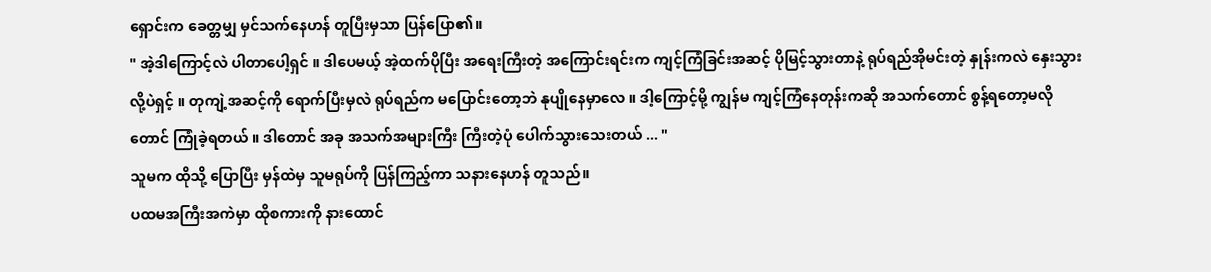ရှောင်းက ခေတ္တမျှ မှင်သက်နေဟန် တူပြီးမှသာ ပြန်ပြော၏။
" အဲ့ဒါကြောင့်လဲ ပါတာပေါ့ရှင် ။ ဒါပေမယ့် အဲ့ထက်ပိုပြီး အရေးကြီးတဲ့ အကြောင်းရင်းက ကျင့်ကြံခြင်းအဆင့် ပိုမြင့်သွားတာနဲ့ ရုပ်ရည်အိုမင်းတဲ့ နှုန်းကလဲ နှေးသွားလို့ပဲရှင့် ။ တုကျဲ့အဆင့်ကို ရောက်ပြီးမှလဲ ရုပ်ရည်က မပြောင်းတော့ဘဲ နုပျိုနေမှာလေ ။ ဒါ့ကြောင့်မို့ ကျွန်မ ကျင့်ကြံနေတုန်းကဆို အသက်တောင် စွန့်ရတော့မလိုတောင် ကြုံခဲ့ရတယ် ။ ဒါတောင် အခု အသက်အများကြီး ကြီးတဲ့ပုံ ပေါက်သွားသေးတယ် ... "
သူမက ထိုသို့ ပြောပြီး မှန်ထဲမှ သူမရုပ်ကို ပြန်ကြည့်ကာ သနားနေဟန် တူသည်။
ပထမအကြီးအကဲမှာ ထိုစကားကို နားထောင်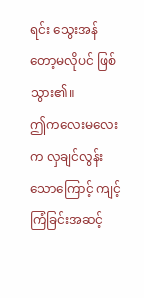ရင်း သွေးအန်တော့မလိုပင် ဖြစ်သွား၏။
ဤကလေးမလေးက လှချင်လွန်းသောကြောင့် ကျင့်ကြံခြင်းအဆင့်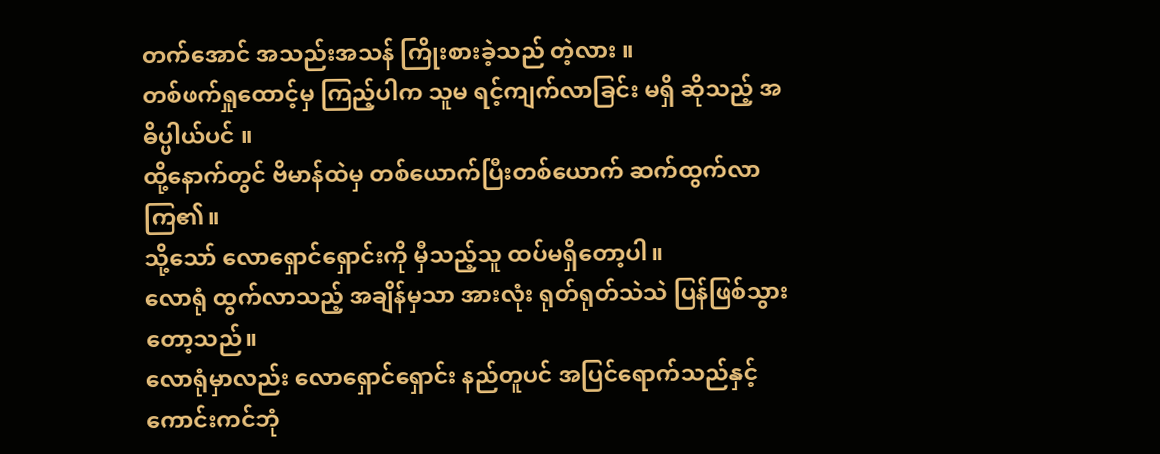တက်အောင် အသည်းအသန် ကြိုးစားခဲ့သည် တဲ့လား ။
တစ်ဖက်ရှုထောင့်မှ ကြည့်ပါက သူမ ရင့်ကျက်လာခြင်း မရှိ ဆိုသည့် အဓိပ္ပါယ်ပင် ။
ထို့နောက်တွင် ဗိမာန်ထဲမှ တစ်ယောက်ပြီးတစ်ယောက် ဆက်ထွက်လာကြ၏။
သို့သော် လောရှောင်ရှောင်းကို မှီသည့်သူ ထပ်မရှိတော့ပါ။
လောရုံ ထွက်လာသည့် အချိန်မှသာ အားလုံး ရုတ်ရုတ်သဲသဲ ပြန်ဖြစ်သွားတော့သည်။
လောရုံမှာလည်း လောရှောင်ရှောင်း နည်တူပင် အပြင်ရောက်သည်နှင့် ကောင်းကင်ဘုံ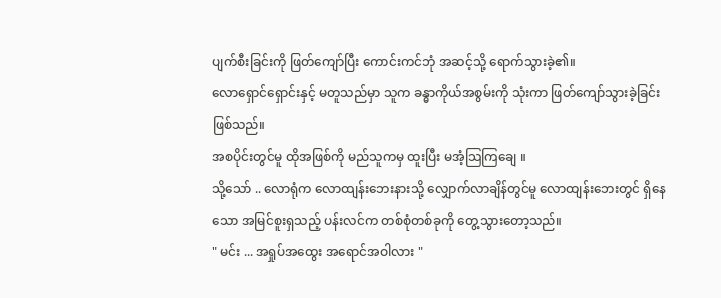ပျက်စီးခြင်းကို ဖြတ်ကျော်ပြီး ကောင်းကင်ဘုံ အဆင့်သို့ ရောက်သွားခဲ့၏။
လောရှောင်ရှောင်းနှင့် မတူသည်မှာ သူက ခန္ဓာကိုယ်အစွမ်းကို သုံးကာ ဖြတ်ကျော်သွားခဲ့ခြင်း ဖြစ်သည်။
အစပိုင်းတွင်မူ ထိုအဖြစ်ကို မည်သူကမှ ထူးပြီး မအံ့သြကြချေ ။
သို့သော် .. လောရုံက လောထျန်းဘေးနားသို့ လျှောက်လာချိန်တွင်မူ လောထျန်းဘေးတွင် ရှိနေသော အမြင်စူးရှသည့် ပန်းလင်က တစ်စုံတစ်ခုကို တွေ့သွားတော့သည်။
" မင်း ... အရှုပ်အထွေး အရောင်အဝါလား "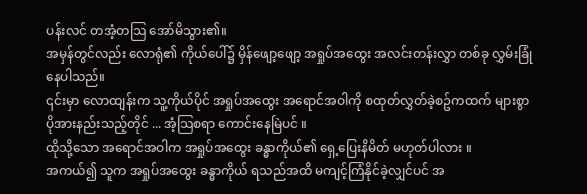ပန်းလင် တအံ့တသြ အော်မိသွား၏။
အမှန်တွင်လည်း လောရုံ၏ ကိုယ်ပေါ်၌ မှိန်ဖျော့ဖျော့ အရှုပ်အထွေး အလင်းတန်းလွှာ တစ်ခု လွှမ်းခြုံနေပါသည်။
၎င်းမှာ လောထျန်းက သူ့ကိုယ်ပိုင် အရှုပ်အထွေး အရောင်အဝါကို စထုတ်လွှတ်ခဲ့စဥ်ကထက် များစွာပိုအားနည်းသည့်တိုင် ... အံ့သြစရာ ကောင်းနေမြဲပင် ။
ထိုသို့သော အရောင်အဝါက အရှုပ်အထွေး ခန္ဓာကိုယ်၏ ရှေ့ပြေးနိမိတ် မဟုတ်ပါလား ။
အကယ်၍ သူက အရှုပ်အထွေး ခန္ဓာကိုယ် ရသည်အထိ မကျင့်ကြံနိုင်ခဲ့လျှင်ပင် အ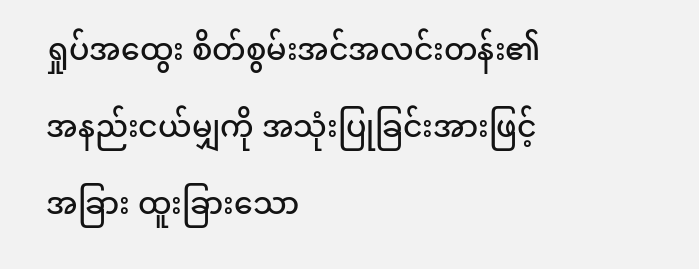ရှုပ်အထွေး စိတ်စွမ်းအင်အလင်းတန်း၏ အနည်းငယ်မျှကို အသုံးပြုခြင်းအားဖြင့် အခြား ထူးခြားသော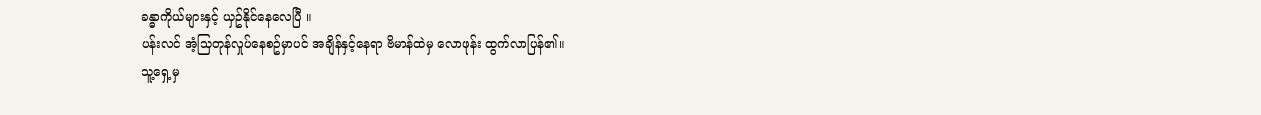ခန္ဓာကိုယ်များနှင့် ယှဥ်နိုင်နေလေပြီ ။
ပန်းလင် အံ့သြတုန်လှုပ်နေစဥ်မှာပင် အချိန်နှင့်နေရာ ဗိမာန်ထဲမှ လောဖုန်း ထွက်လာပြန်၏။
သူ့ရှေ့မှ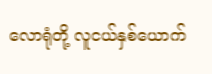လောရုံတို့ လူငယ်နှစ်ယောက်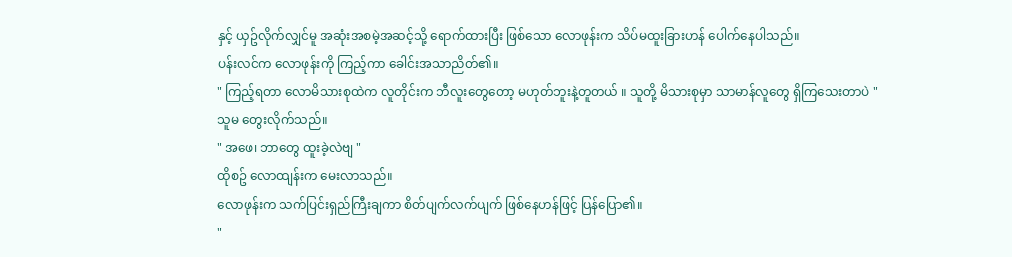နှင့် ယှဥ်လိုက်လျှင်မူ အဆုံးအစမဲ့အဆင့်သို့ ရောက်ထားပြီး ဖြစ်သော လောဖုန်းက သိပ်မထူးခြားဟန် ပေါက်နေပါသည်။
ပန်းလင်က လောဖုန်းကို ကြည့်ကာ ခေါင်းအသာညိတ်၏။
" ကြည့်ရတာ လောမိသားစုထဲက လူတိုင်းက ဘီလူးတွေတော့ မဟုတ်ဘူးနဲ့တူတယ် ။ သူတို့ မိသားစုမှာ သာမာန်လူတွေ ရှိကြသေးတာပဲ "
သူမ တွေးလိုက်သည်။
" အဖေ၊ ဘာတွေ ထူးခဲ့လဲဗျ "
ထိုစဥ် လောထျန်းက မေးလာသည်။
လောဖုန်းက သက်ပြင်းရှည်ကြီးချကာ စိတ်ပျက်လက်ပျက် ဖြစ်နေဟန်ဖြင့် ပြန်ပြော၏။
"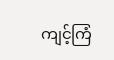ကျင့်ကြံ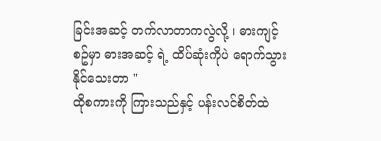ခြင်းအဆင့် တက်လာတာကလွဲလို့ ၊ ဓားကျင့်စဥ်မှာ ဓားအဆင့် ရဲ့ ထိပ်ဆုံးကိုပဲ ရောက်သွားနိုင်သေးတာ "
ထိုစကားကို ကြားသည်နှင့် ပန်းလင်စိတ်ထဲ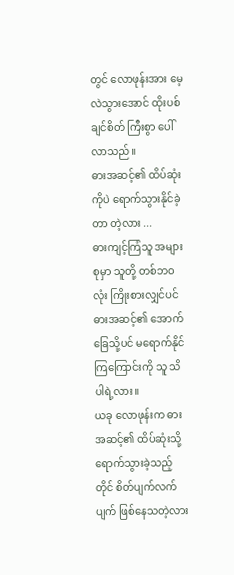တွင် လောဖုန်းအား မေ့လဲသွားအောင် ထိုးပစ်ချင်စိတ် ကြီးစွာ ပေါ်လာသည်။
ဓားအဆင့်၏ ထိပ်ဆုံးကိုပဲ ရောက်သွားနိုင်ခဲ့တာ တဲ့လား ...
ဓားကျင့်ကြံသူ အများစုမှာ သူတို့ တစ်ဘဝလုံး ကြိုးစားလျှင်ပင် ဓားအဆင့်၏ အောက်ခြေသို့ပင် မရောက်နိုင်ကြကြောင်းကို သူ သိပါရဲ့လား။
ယခု လောဖုန်းက ဓားအဆင့်၏ ထိပ်ဆုံးသို့ ရောက်သွားခဲ့သည့်တိုင် စိတ်ပျက်လက်ပျက် ဖြစ်နေသတဲ့လား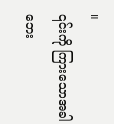။
၎င်းကို ကြားသောအခါ ဘေး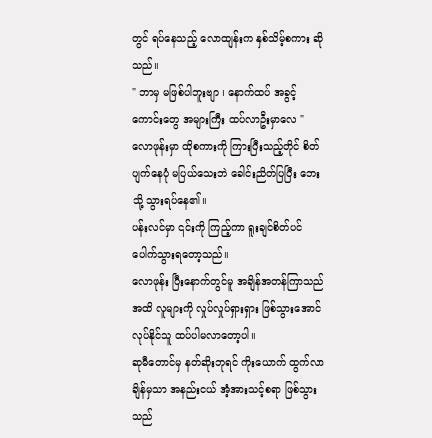တွင် ရပ်နေသည့် လောထျန်းက နှစ်သိမ့်စကား ဆိုသည်။
" ဘာမှ မဖြစ်ပါဘူးဗျာ ၊ နောက်ထပ် အခွင့်ကောင်းတွေ အများကြီး ထပ်လာဦးမှာလေ "
လောဖုန်းမှာ ထိုစကားကို ကြားပြီးသည့်တိုင် စိတ်ပျက်နေပုံ မပြယ်သေးဘဲ ခေါင်းညိတ်ပြပြီး ဘေးသို့ သွားရပ်နေ၏။
ပန်းလင်မှာ ၎င်းကို ကြည့်ကာ ရူးချင်စိတ်ပင် ပေါက်သွားရတော့သည်။
လောဖုန်း ပြီးနောက်တွင်မူ အချိန်အတန်ကြာသည်အထိ လူများကို လှုပ်လှုပ်ရှားရှား ဖြစ်သွားအောင် လုပ်နိုင်သူ ထပ်ပါမလာတော့ပါ။
ဆုမီတောင်မှ နတ်ဆိုးဘုရင် ကိုးယောက် ထွက်လာချိန်မှသာ အနည်းငယ် အံ့အားသင့်စရာ ဖြစ်သွားသည်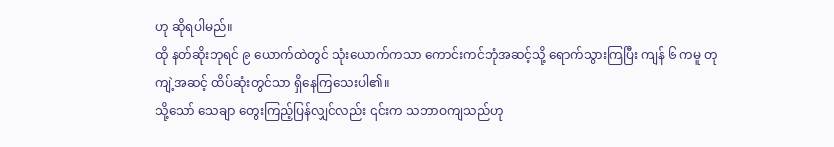ဟု ဆိုရပါမည်။
ထို နတ်ဆိုးဘုရင် ၉ ယောက်ထဲတွင် သုံးယောက်ကသာ ကောင်းကင်ဘုံအဆင့်သို့ ရောက်သွားကြပြီး ကျန် ၆ ကမူ တုကျဲ့အဆင့် ထိပ်ဆုံးတွင်သာ ရှိနေကြသေးပါ၏။
သို့သော် သေချာ တွေးကြည့်ပြန်လျှင်လည်း ၎င်းက သဘာဝကျသည်ဟု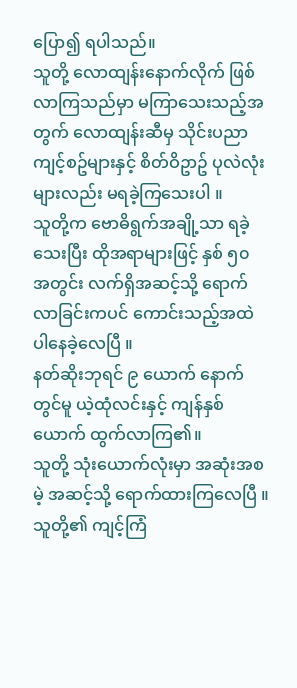ပြော၍ ရပါသည်။
သူတို့ လောထျန်းနောက်လိုက် ဖြစ်လာကြသည်မှာ မကြာသေးသည့်အတွက် လောထျန်းဆီမှ သိုင်းပညာကျင့်စဥ်များနှင့် စိတ်ဝိဥာဥ် ပုလဲလုံးများလည်း မရခဲ့ကြသေးပါ ။
သူတို့က ဗောဓိရွက်အချို့သာ ရခဲ့သေးပြီး ထိုအရာများဖြင့် နှစ် ၅၀ အတွင်း လက်ရှိအဆင့်သို့ ရောက်လာခြင်းကပင် ကောင်းသည့်အထဲ ပါနေခဲ့လေပြီ ။
နတ်ဆိုးဘုရင် ၉ ယောက် နောက်တွင်မူ ယဲ့ထုံလင်းနှင့် ကျန်နှစ်ယောက် ထွက်လာကြ၏။
သူတို့ သုံးယောက်လုံးမှာ အဆုံးအစမဲ့ အဆင့်သို့ ရောက်ထားကြလေပြီ ။ သူတို့၏ ကျင့်ကြံ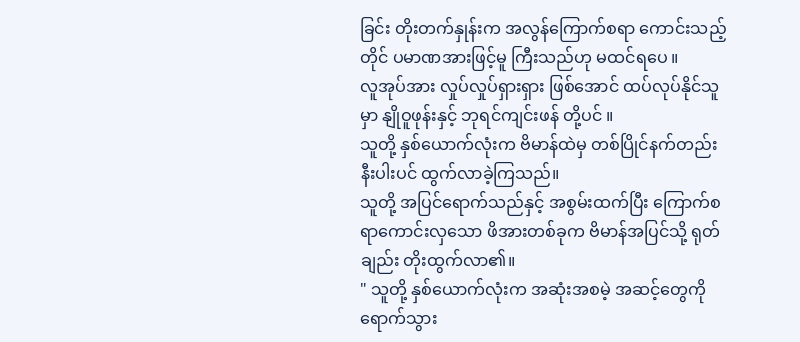ခြင်း တိုးတက်နှုန်းက အလွန်ကြောက်စရာ ကောင်းသည့်တိုင် ပမာဏအားဖြင့်မူ ကြီးသည်ဟု မထင်ရပေ ။
လူအုပ်အား လှုပ်လှုပ်ရှားရှား ဖြစ်အောင် ထပ်လုပ်နိုင်သူမှာ နျိုဝူဖုန်းနှင့် ဘုရင်ကျင်းဖန် တို့ပင် ။
သူတို့ နှစ်ယောက်လုံးက ဗိမာန်ထဲမှ တစ်ပြိုင်နက်တည်းနီးပါးပင် ထွက်လာခဲ့ကြသည်။
သူတို့ အပြင်ရောက်သည်နှင့် အစွမ်းထက်ပြီး ကြောက်စရာကောင်းလှသော ဖိအားတစ်ခုက ဗိမာန်အပြင်သို့ ရုတ်ချည်း တိုးထွက်လာ၏။
" သူတို့ နှစ်ယောက်လုံးက အဆုံးအစမဲ့ အဆင့်တွေကို ရောက်သွား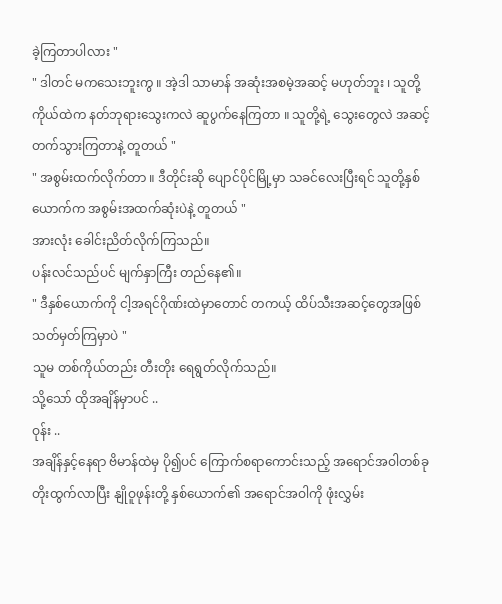ခဲ့ကြတာပါလား "
" ဒါတင် မကသေးဘူးကွ ။ အဲ့ဒါ သာမာန် အဆုံးအစမဲ့အဆင့် မဟုတ်ဘူး ၊ သူတို့ကိုယ်ထဲက နတ်ဘုရားသွေးကလဲ ဆူပွက်နေကြတာ ။ သူတို့ရဲ့ သွေးတွေလဲ အဆင့်တက်သွားကြတာနဲ့ တူတယ် "
" အစွမ်းထက်လိုက်တာ ။ ဒီတိုင်းဆို ပျောင်ပိုင်မြို့မှာ သခင်လေးပြီးရင် သူတို့နှစ်ယောက်က အစွမ်းအထက်ဆုံးပဲနဲ့ တူတယ် "
အားလုံး ခေါင်းညိတ်လိုက်ကြသည်။
ပန်းလင်သည်ပင် မျက်နှာကြီး တည်နေ၏။
" ဒီနှစ်ယောက်ကို ငါ့အရင်ဂိုဏ်းထဲမှာတောင် တကယ့် ထိပ်သီးအဆင့်တွေအဖြစ် သတ်မှတ်ကြမှာပဲ "
သူမ တစ်ကိုယ်တည်း တီးတိုး ရေရွတ်လိုက်သည်။
သို့သော် ထိုအချိန်မှာပင် ..
ဝုန်း ..
အချိန်နှင့်နေရာ ဗိမာန်ထဲမှ ပို၍ပင် ကြောက်စရာကောင်းသည့် အရောင်အဝါတစ်ခု တိုးထွက်လာပြီး နျိုဝူဖုန်းတို့ နှစ်ယောက်၏ အရောင်အဝါကို ဖုံးလွှမ်း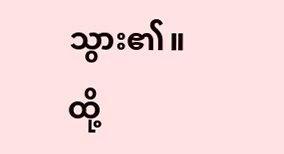သွား၏။
ထို့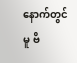နောက်တွင်မူ ဗိ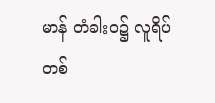မာန် တံခါးဝ၌ လူရိပ်တစ်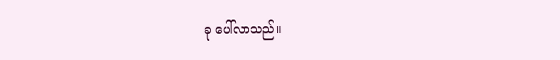ခု ပေါ်လာသည်။